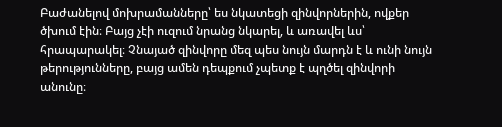Բաժանելով մոխրամանները՝ ես նկատեցի զինվորներին, ովքեր ծխում էին։ Բայց չէի ուզում նրանց նկարել, և առավել ևս՝ հրապարակել։ Չնայած զինվորը մեզ պես նույն մարդն է և ունի նույն թերությունները, բայց ամեն դեպքում չպետք է պղծել զինվորի անունը։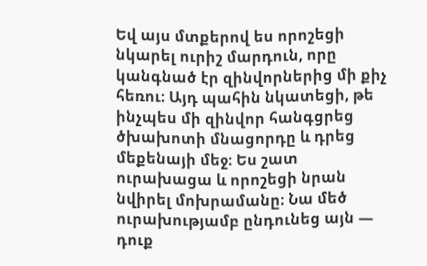Եվ այս մտքերով ես որոշեցի նկարել ուրիշ մարդուն, որը կանգնած էր զինվորներից մի քիչ հեռու։ Այդ պահին նկատեցի, թե ինչպես մի զինվոր հանգցրեց ծխախոտի մնացորդը և դրեց մեքենայի մեջ։ Ես շատ ուրախացա և որոշեցի նրան նվիրել մոխրամանը։ Նա մեծ ուրախությամբ ընդունեց այն — դուք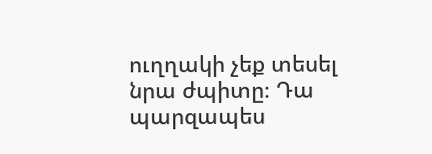ուղղակի չեք տեսել նրա ժպիտը։ Դա պարզապես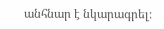անհնար է նկարագրել։